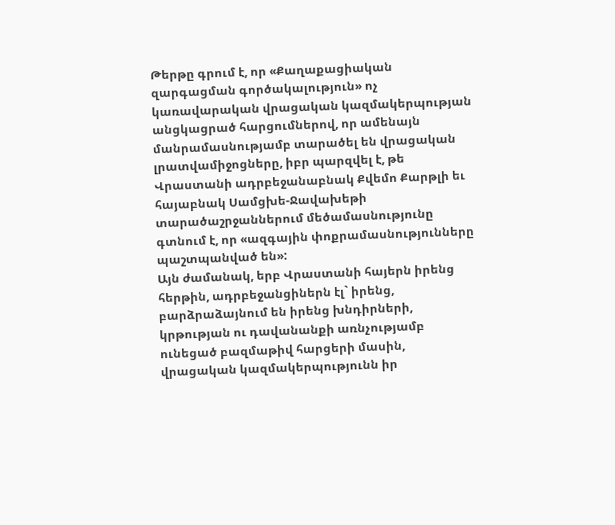Թերթը գրում է, որ «Քաղաքացիական զարգացման գործակալություն» ոչ կառավարական վրացական կազմակերպության անցկացրած հարցումներով, որ ամենայն մանրամասնությամբ տարածել են վրացական լրատվամիջոցները, իբր պարզվել է, թե Վրաստանի ադրբեջանաբնակ Քվեմո Քարթլի եւ հայաբնակ Սամցխե-Ջավախեթի տարածաշրջաններում մեծամասնությունը գտնում է, որ «ազգային փոքրամասնությունները պաշտպանված են»:
Այն ժամանակ, երբ Վրաստանի հայերն իրենց հերթին, ադրբեջանցիներն էլ` իրենց, բարձրաձայնում են իրենց խնդիրների, կրթության ու դավանանքի առնչությամբ ունեցած բազմաթիվ հարցերի մասին, վրացական կազմակերպությունն իր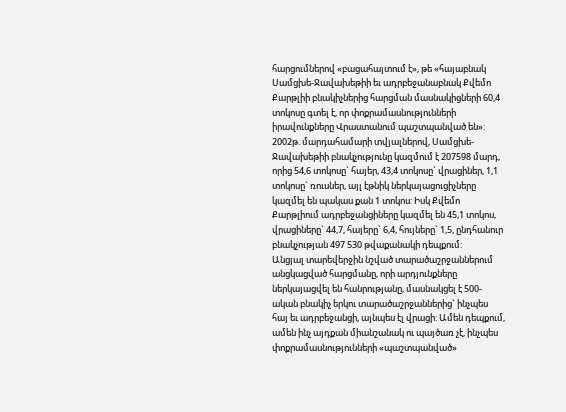հարցումներով «բացահայտում է», թե «հայաբնակ Սամցխե-Ջավախեթիի եւ ադրբեջանաբնակ Քվեմո Քարթլիի բնակիչներից հարցման մասնակիցների 60,4 տոկոսը գտել է, որ փոքրամասնությունների իրավունքները Վրաստանում պաշտպանված են»:
2002թ. մարդահամարի տվյալներով, Սամցխե-Ջավախեթիի բնակչությունը կազմում է 207598 մարդ, որից 54,6 տոկոսը` հայեր, 43,4 տոկոսը` վրացիներ, 1,1 տոկոսը` ռուսներ, այլ էթնիկ ներկայացուցիչները կազմել են պակաս քան 1 տոկոս: Իսկ Քվեմո Քարթլիում ադրբեջանցիները կազմել են 45,1 տոկոս, վրացիները` 44,7, հայերը` 6,4, հույները` 1,5, ընդհանուր բնակչության 497 530 թվաքանակի դեպքում:
Անցյալ տարեվերջին նշված տարածաշրջաններում անցկացված հարցմանը, որի արդյունքները ներկայացվել են հանրությանը, մասնակցել է 500-ական բնակիչ երկու տարածաշրջաններից` ինչպես հայ եւ ադրբեջանցի, այնպես էլ վրացի: Ամեն դեպքում, ամեն ինչ այդքան միանշանակ ու պայծառ չէ, ինչպես փոքրամասնությունների «պաշտպանված»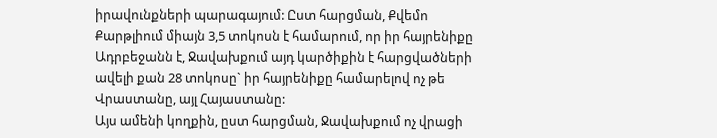իրավունքների պարագայում: Ըստ հարցման, Քվեմո Քարթլիում միայն 3,5 տոկոսն է համարում, որ իր հայրենիքը Ադրբեջանն է, Ջավախքում այդ կարծիքին է հարցվածների ավելի քան 28 տոկոսը` իր հայրենիքը համարելով ոչ թե Վրաստանը, այլ Հայաստանը:
Այս ամենի կողքին, ըստ հարցման, Ջավախքում ոչ վրացի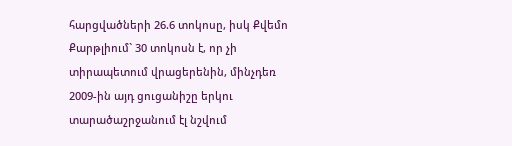հարցվածների 26.6 տոկոսը, իսկ Քվեմո Քարթլիում` 30 տոկոսն է, որ չի տիրապետում վրացերենին, մինչդեռ 2009-ին այդ ցուցանիշը երկու տարածաշրջանում էլ նշվում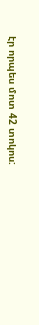էր որպես մոտ 42 տոկոս: